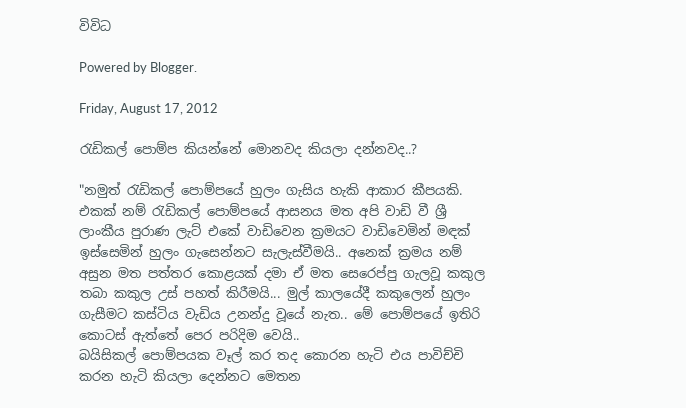විවිධ

Powered by Blogger.

Friday, August 17, 2012

රැඩිකල් පොම්ප කියන්නේ මොනවද කියලා දන්නවද..?

"නමුත් රැඩිකල් පොම්පයේ හුලං ගැසිය හැකි ආකාර කීපයකි. එකක් නම් රැඩිකල් පොම්පයේ ආසනය මත අපි වාඩි වී ශ්‍රී ලාංකීය පුරාණ ලැට් එකේ වාඩිවෙන ක්‍රමයට වාඩිවෙමින් මඳක් ඉස්සෙමින් හුලං ගැසෙන්නට සැලැස්වීමයි.. අනෙක් ක්‍රමය නම් අසුන මත පත්තර කොළයක් දමා ඒ මත සෙරෙප්පු ගැලවූ කකුල තබා කකුල උස් පහත් කිරීමයි... මුල් කාලයේදී කකුලෙන් හුලං ගැසීමට කස්ටිය වැඩිය උනන්දු වූයේ නැත.. මේ පොම්පයේ ඉතිරි කොටස් ඇත්තේ පෙර පරිදිම වෙයි..
බයිසිකල් පොම්පයක වෑල් කර තද කොරන හැටි එය පාවිච්චි කරන හැටි කියලා දෙන්නට මෙතන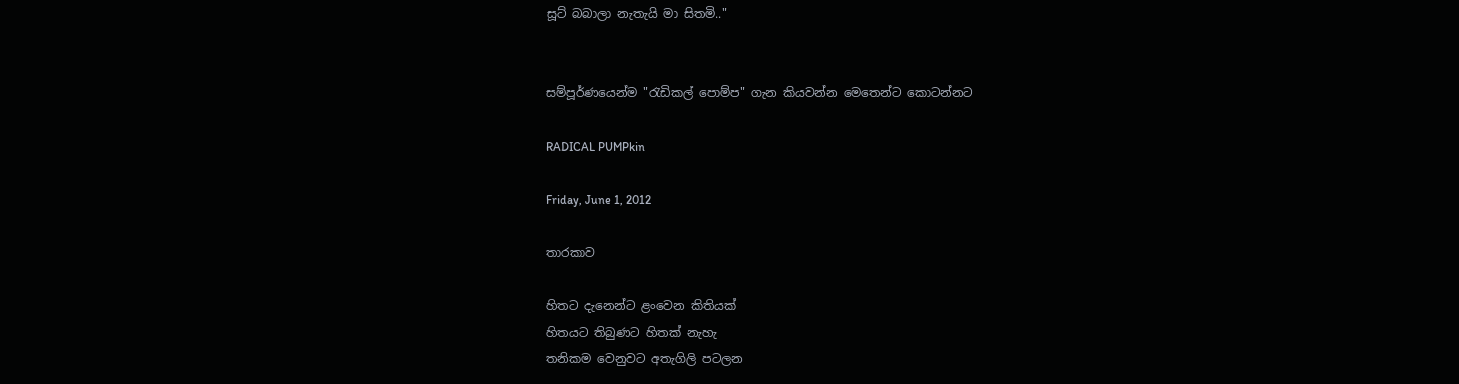සූට් බබාලා නැතැයි මා සිතමි.."


සම්පූර්ණයෙන්ම "රැඩිකල් පොම්ප" ගැන කියවන්න මෙතෙන්ට කොටන්නට

RADICAL PUMPkin

Friday, June 1, 2012

තාරකාව

හිතට දැනෙන්ට ළංවෙන කිතියක්
හිතයට තිබුණට හිතක් නැහැ
තනිකම වෙනුවට අතැගිලි පටලන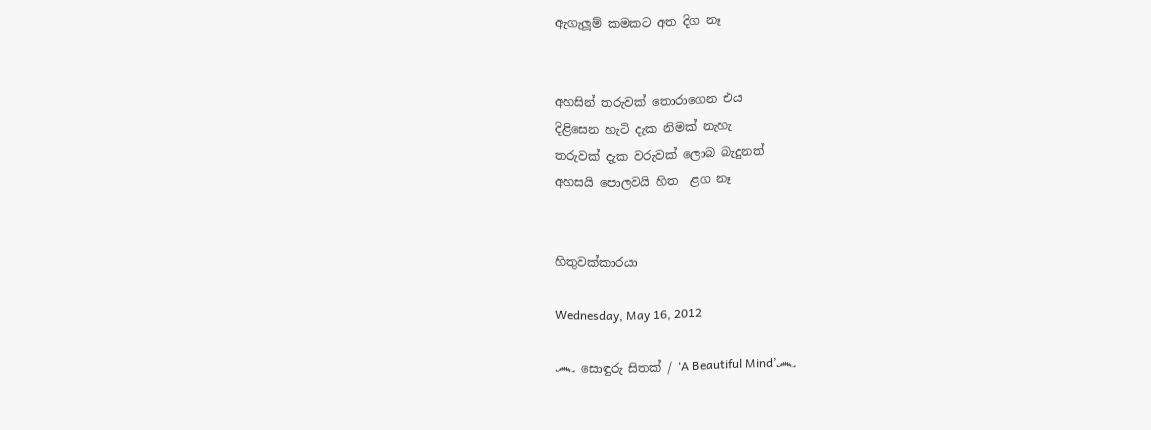ඇගැලූම් කමකට අත දිග නෑ


අහසින් තරුවක් තොරාගෙන එය
දිළිසෙන හැටි දැක නිමක් නැහැ
තරුවක් දැක වරුවක් ලොබ බැදුනත්
අහසයි පොලවයි හිත  ළග නෑ


හිතුවක්කාරයා

Wednesday, May 16, 2012

෴ සොඳුරු සිතක් / ‘A Beautiful Mind’෴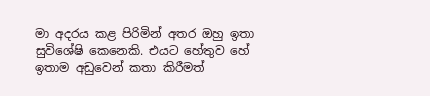මා අදරය කළ පිරිමින් අතර ඔහු ඉතා සුවිශේෂි කෙනෙකි. එයට හේතුව හේ ඉතාම අඩුවෙන් කතා කිරීමත්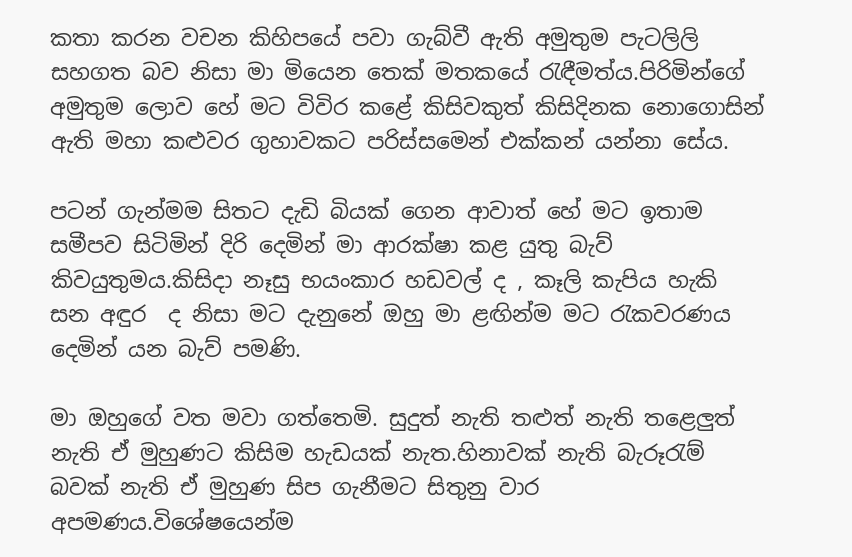කතා කරන වචන කිහිපයේ පවා ගැබ්වී ඇති අමුතුම පැටලිලි සහගත බව නිසා මා මියෙන තෙක් මතකයේ රැඳීමත්ය.පිරිමින්ගේ අමුතුම ලොව හේ මට විවිර කළේ කිසිවකුත් කිසිදිනක නොගොසින් ඇති මහා කළුවර ගුහාවකට පරිස්සමෙන් එක්කන් යන්නා සේය.

පටන් ගැන්මම සිතට දැඩි බියක් ගෙන ආවාත් හේ මට ඉතාම සමීපව සිටිමින් දිරි දෙමින් මා ආරක්ෂා කළ යුතු බැව් කිවයුතුමය.කිසිදා නෑසු භයංකාර හඩවල් ද , කෑලි කැපිය හැකි සන අඳුර  ද නිසා මට දැනුනේ ඔහු මා ළඟින්ම මට රැකවරණය දෙමින් යන බැව් පමණි.

මා ඔහුගේ වත මවා ගත්තෙමි. සුදුත් නැති තළුත් නැති තළෙලුත් නැති ඒ මුහුණට කිසිම හැඩයක් නැත.හිනාවක් නැති බැරූරැම් බවක් නැති ඒ මුහුණ සිප ගැනීමට සිතුනු වාර අපමණය.විශේෂයෙන්ම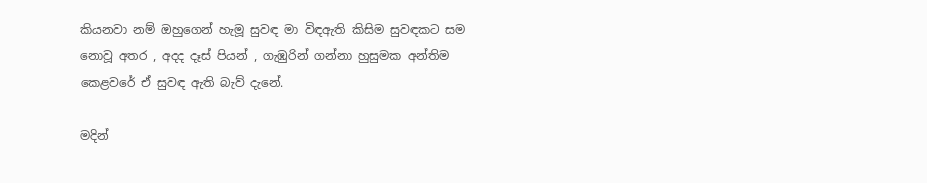කියනවා නම් ඔහුගෙන් හැමූ සුවඳ මා විඳඇති කිසිම සුවඳකට සම නොවූ අතර , අදද දෑස් පියන් , ගැඹුරින් ගන්නා හුසුමක අන්තිම කෙළවරේ ඒ සුවඳ ඇති බැව් දැනේ.

මදින්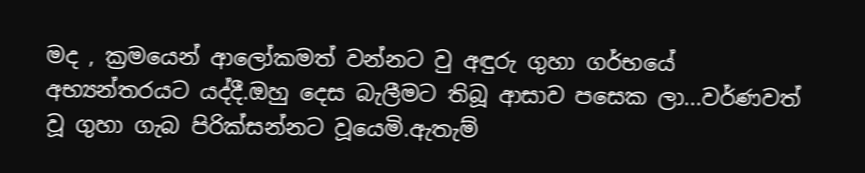මද , ක්‍රමයෙන් ආලෝකමත් වන්නට වු අඳුරු ගුහා ගර්භයේ අභ්‍යන්තරයට යද්දී.ඔහු දෙස බැලීමට තිබූ ආසාව පසෙක ලා...වර්ණවත් වූ ගුහා ගැබ පිරික්සන්නට වූයෙමි.ඇතැම්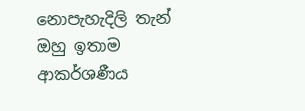නොපැහැදිලි තැන් ඔහු ඉතාම ආකර්ශණීය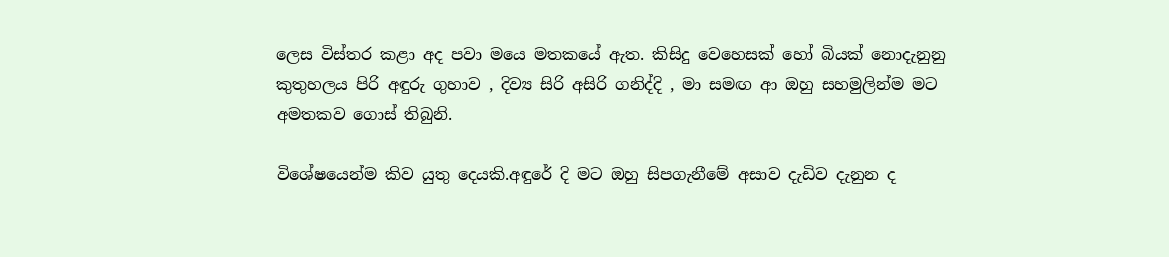ලෙස විස්තර කළා අද පවා මයෙ මතකයේ ඇත. කිසිදු වෙහෙසක් හෝ බියක් නොදැනුනු කුතුහලය පිරි අඳුරු ගුහාව , දිව්‍ය සිරි අසිරි ගනිද්දි , මා සමඟ ආ ඔහු සහමුලින්ම මට අමතකව ගොස් තිබුනි.

විශේෂයෙන්ම කිව යුතු දෙයකි.අඳුරේ දි මට ඔහු සිපගැනීමේ අසාව දැඩිව දැනුන ද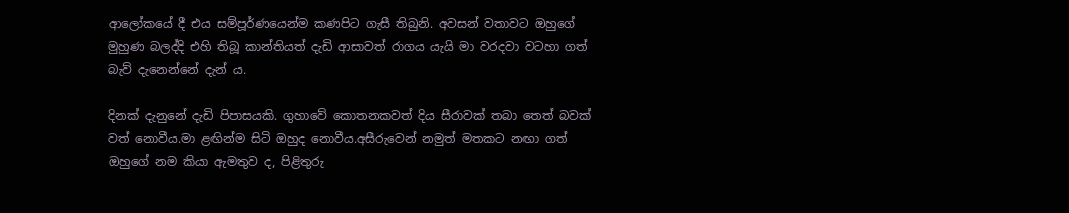ආලෝකයේ දී එය සම්පූර්ණයෙන්ම කණපිට ගැසී තිබුනි. අවසන් වතාවට ඔහුගේ මුහුණ බලද්දි එහි තිබූ කාන්තියත් දැඩි ආසාවත් රාගය යැයි මා වරදවා වටහා ගත් බැව් දැනෙන්නේ දැන් ය.

දිනක් දැනුනේ දැඩි පිපාසයකි. ගුහාවේ කොතනකවත් දිය සීරාවක් තබා තෙත් බවක් වත් නොවීය.මා ළඟින්ම සිටි ඔහුද නොවීය.අසීරුවෙන් නමුත් මතකට නඟා ගත් ඔහුගේ නම කියා ඇමතුව ද, පිළිතුරු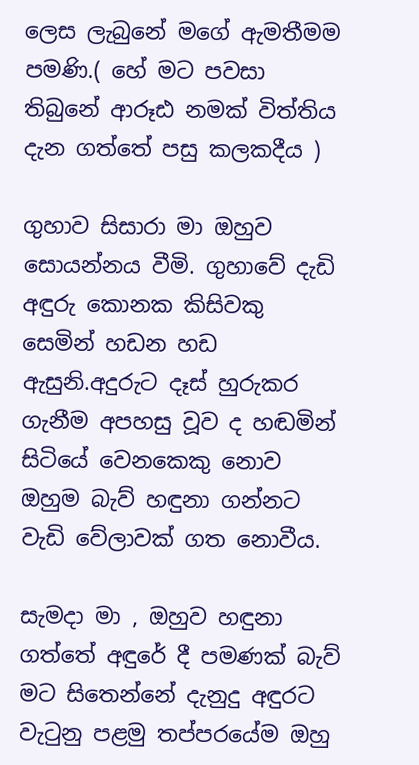ලෙස ලැබුනේ මගේ ඇමතීමම පමණි.( හේ මට පවසා තිබුනේ ආරූඪ නමක් විත්තිය දැන ගත්තේ පසු කලකදීය )

ගුහාව සිසාරා මා ඔහුව සොයන්නය වීමි. ගුහාවේ දැඩි අඳුරු කොනක කිසිවකු සෙමින් හඩන හඩ ඇසුනි.අදුරුට දෑස් හුරුකර ගැනීම අපහසු වූව ද හඬමින් සිටියේ වෙනකෙකු නොව ඔහුම බැව් හඳුනා ගන්නට වැඩි වේලාවක් ගත නොවීය.

සැමදා මා , ඔහුව හඳුනා ගත්තේ අඳුරේ දී පමණක් බැව් මට සිතෙන්නේ දැනුදු අඳුරට වැටුනු පළමු තප්පරයේම ඔහු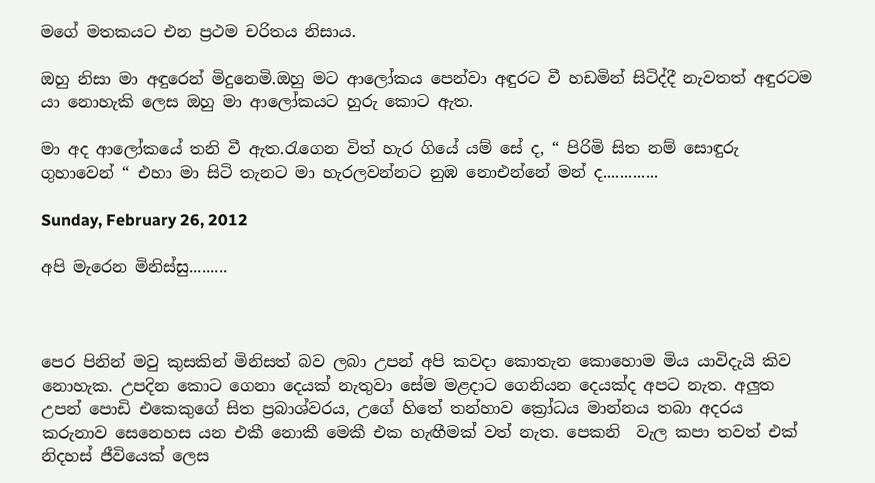මගේ මතකයට එන ප්‍රථම චරිතය නිසාය.

ඔහු නිසා මා අඳුරෙන් මිදුනෙමි.ඔහු මට ආලෝකය පෙන්වා අඳුරට වී හඩමින් සිටිද්දී නැවතත් අඳුරටම යා නොහැකි ලෙස ඔහු මා ආලෝකයට හුරු කොට ඇත.

මා අද ආලෝකයේ තනි වී ඇත.රැගෙන විත් හැර ගියේ යම් සේ ද, “ පිරිමි සිත නම් සොඳුරු ගුහාවෙන් “ එහා මා සිටි තැනට මා හැරලවන්නට නුඹ නොඑන්නේ මන් ද.............

Sunday, February 26, 2012

අපි මැරෙන මිනිස්සු.........



පෙර පිනින් මවු කුසකින් මිනිසත් බව ලබා උපන් අපි කවදා කොතැන කොහොම මිය යාවිදැයි කිව නොහැක. උපදින කොට ගෙනා දෙයක් නැතුවා සේම මළදාට ගෙනියන දෙයක්ද අපට නැත. අලුත උපන් පොඩි එකෙකුගේ සිත ප්‍රබාශ්වරය, උගේ හිතේ තන්හාව ක්‍රෝධය මාන්නය තබා අදරය කරුනාව සෙනෙහස යන එකී නොකී මෙකී එක හැඟීමක් වත් නැත. පෙකනි  වැල කපා තවත් එක් නිදහස් ජීවියෙක් ලෙස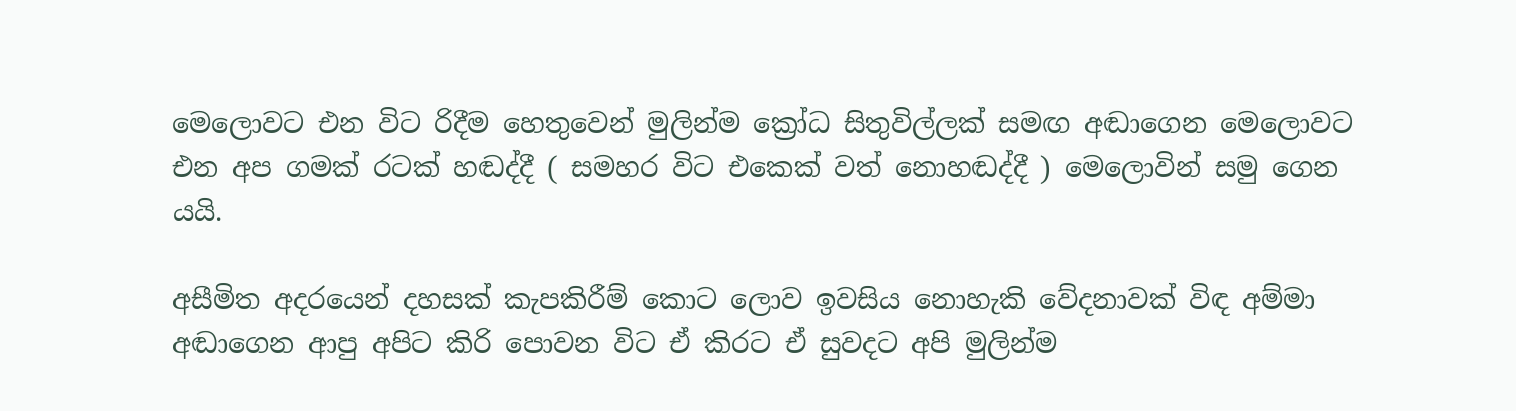මෙලොවට එන විට රිදීම හෙතුවෙන් මුලින්ම ක්‍රෝධ සිතුවිල්ලක් සමඟ අඬාගෙන මෙලොවට එන අප ගමක් රටක් හඬද්දී ( සමහර විට එකෙක් වත් නොහඬද්දී ) මෙලොවින් සමු ගෙන යයි.

අසීමිත අදරයෙන් දහසක් කැපකිරීම් කොට ලොව ඉවසිය නොහැකි වේදනාවක් විඳ අම්මා අඬාගෙන ආපු අපිට කිරි පොවන විට ඒ කිරට ඒ සුවදට අපි මුලින්ම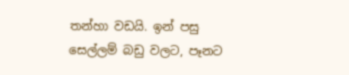තන්හා වඩයි. ඉන් පසු සෙල්ලම් බඩු වලට, පෑනට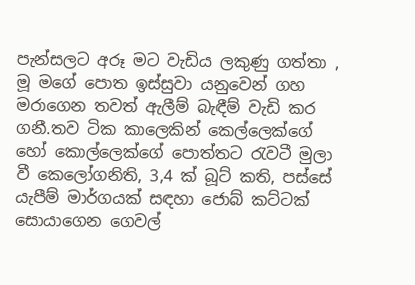පැන්සලට අරූ මට වැඩිය ලකුණු ගත්තා , මූ මගේ පොත ඉස්සුවා යනුවෙන් ගහ මරාගෙන තවත් ඇලීම් බැඳීම් වැඩි කර ගනී.තව ටික කාලෙකින් කෙල්ලෙක්ගේ හෝ කොල්ලෙක්ගේ පොත්තට රැවටී මුලා වී කෙලෝගනිති, 3,4 ක් බූට් කති, පස්සේ යැපීම් මාර්ගයක් සඳහා ජොබ් කට්ටක් සොයාගෙන ගෙවල්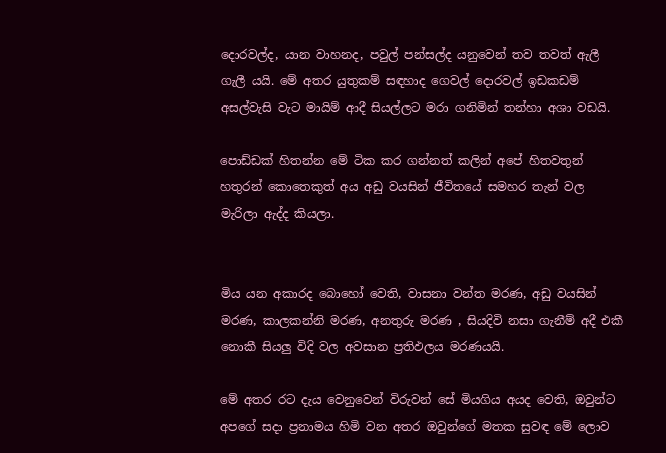දොරවල්ද, යාන වාහනද, පවුල් පන්සල්ද යනුවෙන් තව තවත් ඇලී ගැලී යයි. මේ අතර යුතුකම් සඳහාද ගෙවල් දොරවල් ඉඩකඩම් අසල්වැසි වැට මායිම් ආදී සියල්ලට මරා ගනිමින් තන්හා අශා වඩයි.

පොඩ්ඩක් හිතන්න මේ ටික කර ගන්නත් කලින් අපේ හිතවතුන් හතුරන් කොතෙකුත් අය අඩු වයසින් ජීවිතයේ සමහර තැන් වල මැරිලා ඇද්ද කියලා.


මිය යන අකාරද බොහෝ වෙති, වාසනා වන්ත මරණ, අඩු වයසින් මරණ, කාලකන්නි මරණ, අනතුරු මරණ , සියදිවි නසා ගැනීම් අදී එකී නොකී සියලු විදි වල අවසාන ප්‍රතිඵලය මරණයයි.

මේ අතර රට දැය වෙනුවෙන් විරුවන් සේ මියගිය අයද වෙති, ඔවුන්ට අපගේ සදා ප්‍රනාමය හිමි වන අතර ඔවුන්ගේ මතක සුවඳ මේ ලොව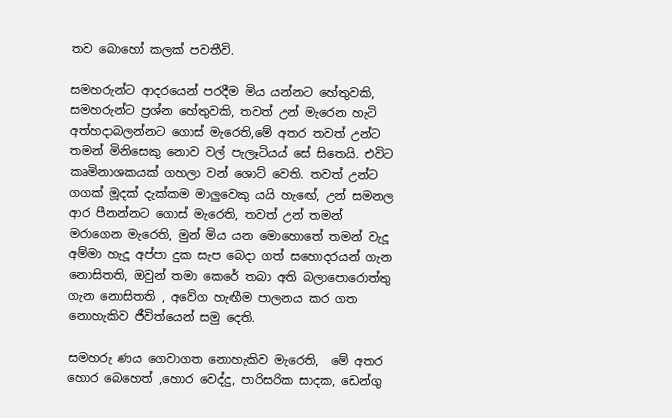තව බොහෝ කලක් පවතීවි.

සමහරුන්ට ආදරයෙන් පරදීම මිය යන්නට හේතුවකි, සමහරුන්ට ප්‍රශ්න හේතුවකි, තවත් උන් මැරෙන හැටි අත්හදාබලන්නට ගොස් මැරෙති,මේ අතර තවත් උන්ට තමන් මිනිසෙකු නොව වල් පැලෑටියය් සේ සිතෙයි. එවිට කෘමිනාශකයක් ගහලා වන් ශොට් වෙති. තවත් උන්ට ගගක් මූදක් දැක්කම මාලුවෙකු යයි හැඟේ, උන් සමනල ආර පීනන්නට ගොස් මැරෙති, තවත් උන් තමන් මරාගෙන මැරෙති, මුන් මිය යන මොහොතේ තමන් වැදූ අම්මා හැදූ අප්පා දුක සැප බෙදා ගත් සහොදරයන් ගැන නොසිතති, ඔවුන් තමා කෙරේ තබා අති බලාපොරොත්තු ගැන නොසිතති , අවේග හැඟීම පාලනය කර ගත නොහැකිව ජීවිත්යෙන් සමු දෙති.

සමහරු ණය ගෙවාගත නොහැකිව මැරෙති,  මේ අතර හොර බෙහෙත් ,හොර වෙද්දු, පාරිසරික සාදක, ඩෙන්ගු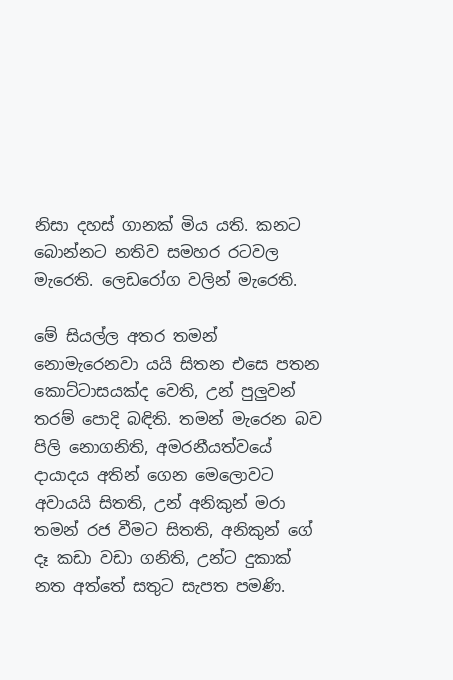නිසා දහස් ගානක් මිය යති. කනට බොන්නට නතිව සමහර රටවල මැරෙති. ලෙඩරෝග වලින් මැරෙති.

මේ සියල්ල අතර තමන් නොමැරෙනවා යයි සිතන එසෙ පතන කොට්ටාසයක්ද වෙති, උන් පුලුවන් තරම් පොදි බඳිති. තමන් මැරෙන බව පිලි නොගනිති, අමරනීයත්වයේ දායාදය අතින් ගෙන මෙලොවට අවායයි සිතති, උන් අනිකුන් මරා තමන් රජ වීමට සිතති, අනිකුන් ගේ දෑ කඩා වඩා ගනිති, උන්ට දුකාක් නත අත්තේ සතුට සැපත පමණි.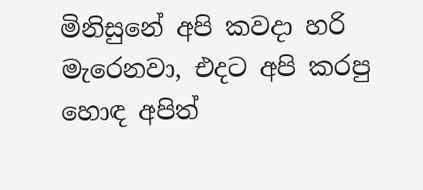මිනිසුනේ අපි කවදා හරි මැරෙනවා, එදට අපි කරපු හොඳ අපිත්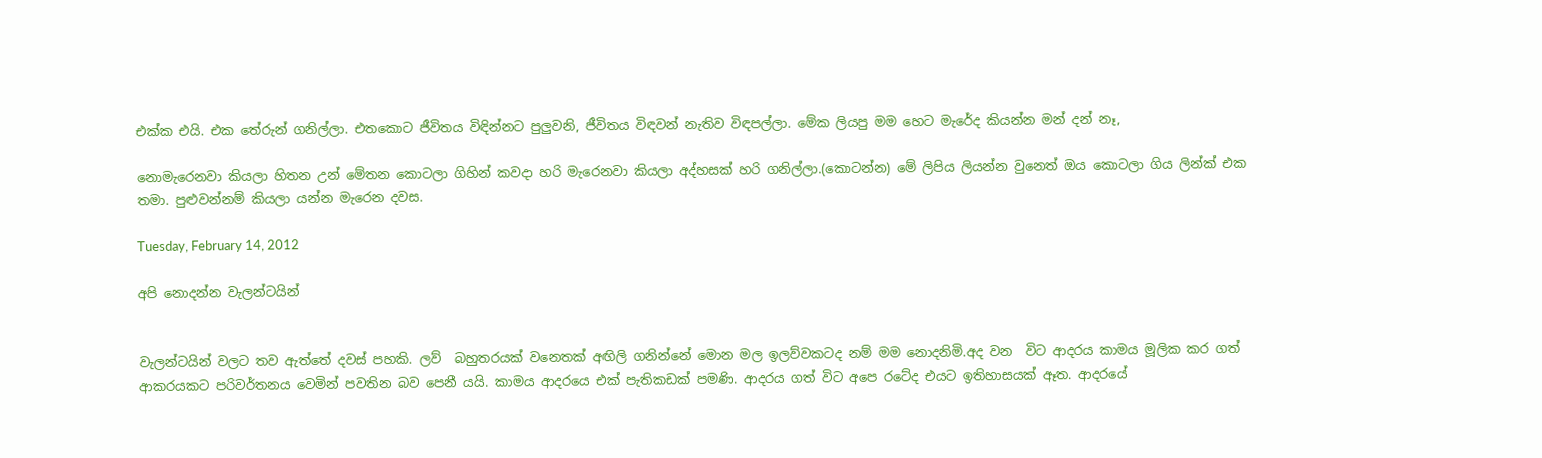එක්ක එයි. එක තේරුන් ගනිල්ලා. එතකොට ජීවිතය විඳින්නට පුලුවනි, ජීවිතය විඳවන් නැතිව විඳපල්ලා. මේක ලියපු මම හෙට මැරේද කියන්න මන් දන් නෑ,

නොමැරෙනවා කියලා හිතන උන් මේතන කොටලා ගිහින් කවදා හරි මැරෙනවා කියලා අද්හසක් හරි ගනිල්ලා.(කොටන්න) මේ ලිපිය ලියන්න වුනෙත් ඔය කොටලා ගිය ලින්ක් එක තමා. පුළුවන්නම් කියලා යන්න මැරෙන දවස.

Tuesday, February 14, 2012

අපි නොදන්න වැලන්ටයින්


වැලන්ටයින් වලට තව ඇත්තේ දවස් පහකි. ලව්  බහුතරයක් වනෙතක් අඟිලි ගනින්නේ මොන මල ඉලව්වකටද නම් මම නොදනිමි.අද වන  විට ආදරය කාමය මූලික කර ගත් ආකරයකට පරිවර්තනය වෙමින් පවතින බව පෙනී යයි. කාමය ආදරයෙ එක් පැතිකඩක් පමණි. ආදරය ගත් විට අපෙ රටේද එයට ඉතිහාසයක් ඈත. ආදරයේ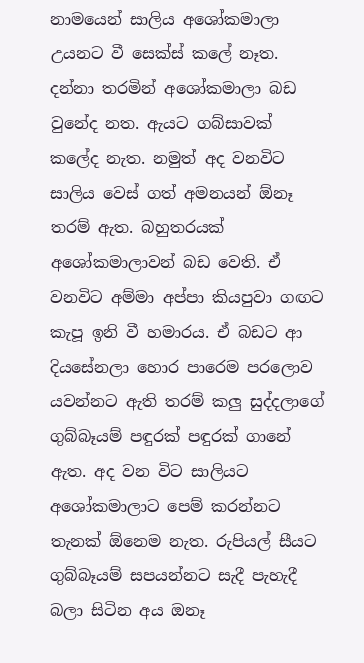නාමයෙන් සාලිය අශෝකමාලා උයනට වී සෙක්ස් කලේ නෑත. දන්නා තරමින් අශෝකමාලා බඩ වුනේද නත. ඇයට ගබ්සාවක් කලේද නැත. නමුත් අද වනවිට සාලිය වෙස් ගත් අමනයන් ඕනෑ තරම් ඇත. බහුතරයක් අශෝකමාලාවන් බඩ වෙති. ඒ වනවිට අම්මා අප්පා කියපුවා ගඟට කැපූ ඉනි වී හමාරය. ඒ බඩට ආ දියසේනලා හොර පාරෙම පරලොව යවන්නට ඇති තරම් කලු සුද්දලාගේ ගුබ්බෑයම් පඳුරක් පඳුරක් ගානේ ඇත. අද වන විට සාලියට අශෝකමාලාට පෙම් කරන්නට තැනක් ඕනෙම නැත. රුපියල් සීයට ගුබ්බෑයම් සපයන්නට සැදී පැහැදී බලා සිටින අය ඔනෑ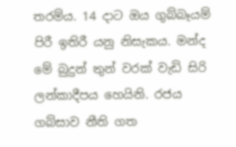තරම්ය. 14 දාට ඔය ගුබ්බෑයම් පිරී ඉතිරී යනු නිසැකය. මන්ද මේ බුදුන් තුන් වරක් වැඩි සිරි ලන්කාදීපය හෙයිනි. රජය ගබ්සාව නීති ගත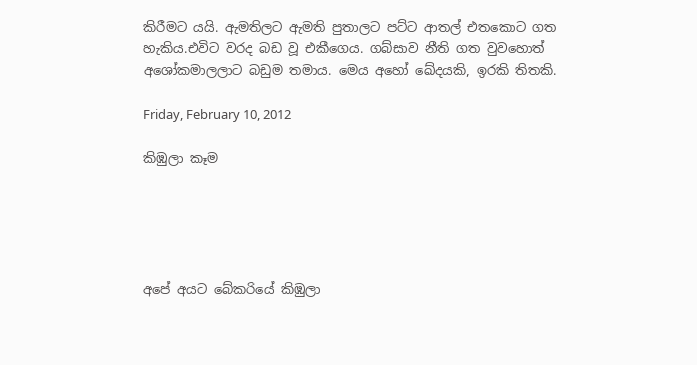කිරීමට යයි. ඇමතිලට ඇමති පුතාලට පට්ට ආතල් එතකොට ගත හැකිය.එවිට වරද බඩ වූ එකීගෙය. ගබ්සාව නීති ගත වුවහොත් අශෝකමාලලාට බඩුම තමාය. මෙය අහෝ ඛේදයකි, ඉරකි තිතකි.

Friday, February 10, 2012

කිඹුලා කෑම





අපේ අයට බේකරියේ කිඹුලා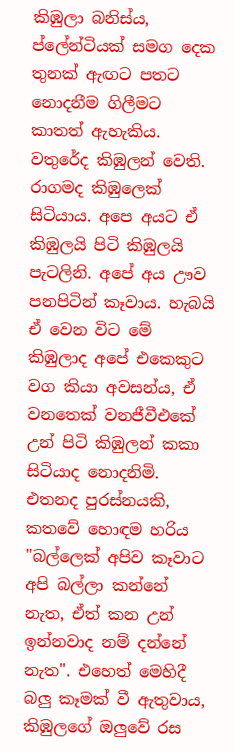කිඹුලා බනිස්ය, ප්ලේන්ටියක් සමග දෙක තුනක් ඇඟට පතට නොදනීම ගිලීමට කාතත් ඇහැකිය. වතුරේද කිඹුලන් වෙති. රාගමද කිඹුලෙක් සිටියාය. අපෙ අයට ඒ කිඹුලයි පිටි කිඹුලයි පැටලිනි. අපේ අය ඌව පනපිටින් කෑවාය. හැබයි ඒ වෙන විට මේ කිඹුලාද අපේ එකෙකුට වග කියා අවසන්ය, ඒ වනතෙක් වනජීවීඑකේ උන් පිටි කිඹුලන් කකා සිටියාද නොදනිමි. එතනද පුරස්නයකි, කතවේ හොඳම හරිය "බල්ලෙක් අපිව කෑවාට අපි බල්ලා කන්නේ නැත, ඒත් කන උන් ඉන්නවාද නම් දන්නේ නැත". එහෙත් මෙහිදී බලු කෑමක් වී ඇතුවාය, කිඹුලගේ ඔලුවේ රස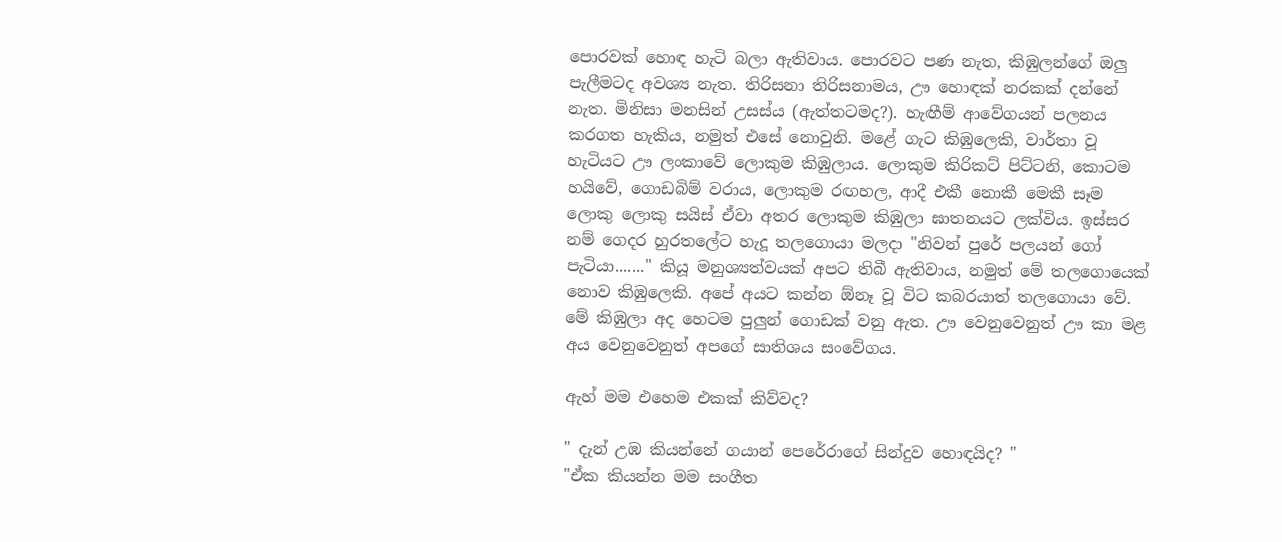පොරවක් හොඳ හැටි බලා ඇතිවාය. පොරවට පණ නැත, කිඹුලන්ගේ ඔලු පැලීමටද අවශ්‍ය නැත. තිරිසනා තිරිසනාමය, ඌ හොඳක් නරකක් දන්නේ නැත. මිනිසා මනසින් උසස්ය (ඇත්තටමද?). හැඟීම් ආවේගයන් පලනය කරගත හැකිය, නමුත් එසේ නොවුනි. මළේ ගැට කිඹුලෙකි, වාර්තා වූ හැටියට ඌ ලංකාවේ ලොකුම කිඹුලාය. ලොකුම කිරිකට් පිට්ටනි, කොටම හයිවේ, ගොඩබිම් වරාය, ලොකුම රඟහල, ආදී එකී නොකී මෙකී සෑම ලොකු ලොකු සයිස් ඒවා අතර ලොකුම කිඹුලා ඝාතනයට ලක්විය. ඉස්සර නම් ගෙදර හුරතලේට හැදූ තලගොයා මලදා "නිවන් පුරේ පලයන් ගෝ පැටියා......." කියූ මනුශ්‍යත්වයක් අපට තිබී ඇතිවාය, නමුත් මේ තලගොයෙක් නොව කිඹුලෙකි. අපේ අයට කන්න ඕනෑ වූ විට කබරයාත් තලගොයා වේ. මේ කිඹුලා අද හෙටම පුලුන් ගොඩක් වනු ඇත. ඌ වෙනුවෙනුත් ඌ කා මළ අය වෙනුවෙනුත් අපගේ සාතිශය සංවේගය.

ඇහ් මම එහෙම එකක් කිව්වද?

" දැන් උඹ කියන්නේ ගයාන් පෙරේරාගේ සින්දුව හොඳයිද? "
"ඒක කියන්න මම සංගීත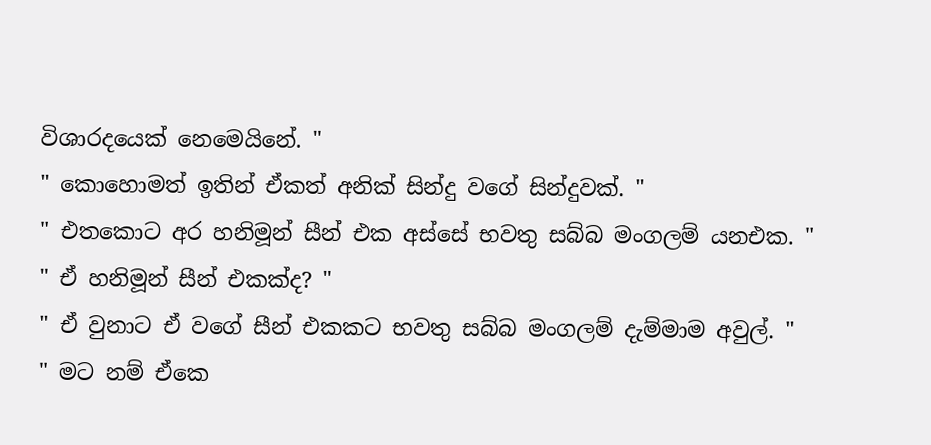විශාරදයෙක් නෙමෙයිනේ. "
" කොහොමත් ඉතින් ඒකත් අනික් සින්දු වගේ සින්දුවක්. "
" එතකොට අර හනිමූන් සීන් එක අස්සේ භවතු සබ්බ මංගලම් යනඑක. "
" ඒ හනිමූන් සීන් එකක්ද? "
" ඒ වුනාට ඒ වගේ සීන් එකකට භවතු සබ්බ මංගලම් දැම්මාම අවුල්. "
" මට නම් ඒකෙ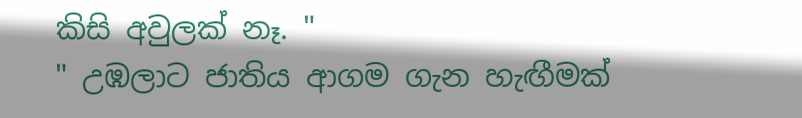කිසි අවුලක් නෑ. "
" උඹලාට ජාතිය ආගම ගැන හැඟීමක්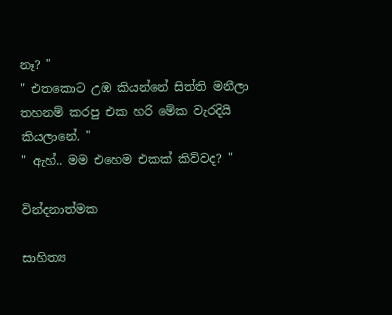නෑ? "
" එතකොට උඹ කියන්නේ සිත්ති මනීලා තහනම් කරපු එක හරි මේක වැරදියි කියලානේ. "
" ඇහ්.. මම එහෙම එකක් කිව්වද? "

වින්දනාත්මක

සාහිත්‍ය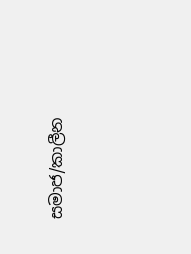සමාජ/කාලීන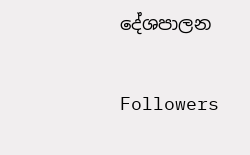දේශපාලන

Followers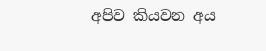අපිව කියවන අය